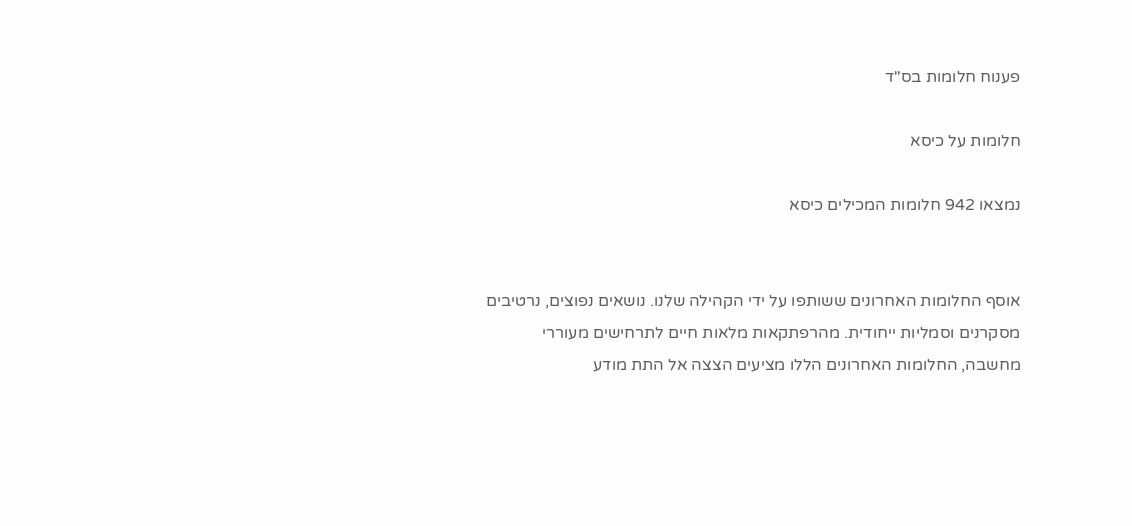פענוח חלומות בס"ד

חלומות על כיסא

נמצאו 942 חלומות המכילים כיסא


אוסף החלומות האחרונים ששותפו על ידי הקהילה שלנו. נושאים נפוצים, נרטיבים מסקרנים וסמליות ייחודית. מהרפתקאות מלאות חיים לתרחישים מעוררי מחשבה, החלומות האחרונים הללו מציעים הצצה אל התת מודע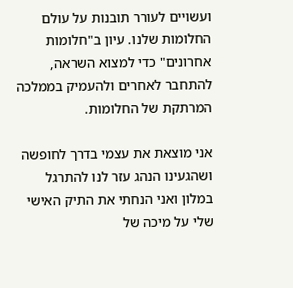ועשויים לעורר תובנות על עולם החלומות שלנו. עיון ב"חלומות אחרונים" כדי למצוא השראה, להתחבר לאחרים ולהעמיק בממלכה המרתקת של החלומות.

אני מוצאת את עצמי בדרך לחופשה ושהגעינו הנהג עזר לנו להתרגל במלון ואני הנחתי את התיק האישי שלי על מיכה של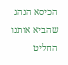הכיסא הנהג שהביא אותנו החליט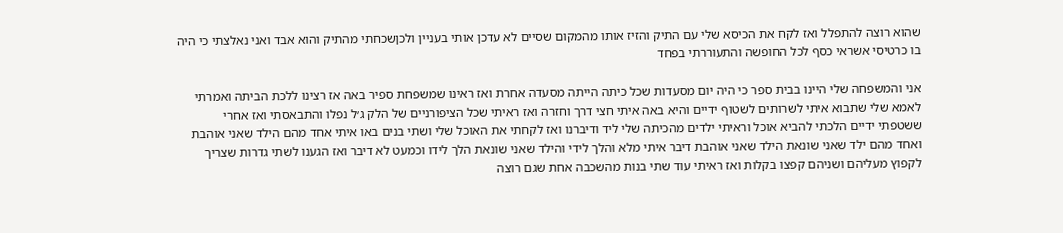שהוא רוצה להתפלל ואז לקח את הכיסא שלי עם התיק והזיז אותו מהמקום שסיים לא עדכן אותי בעניין ולכןשכחתי מהתיק והוא אבד ואני נאלצתי כי היה בו כרטיסי אשראי כסף לכל החופשה והתעוררתי בפחד

אני והמשפחה שלי היינו בבית ספר כי היה יום מסעדות שכל כיתה הייתה מסעדה אחרת ואז ראינו שמשפחת ספיר באה אז רצינו ללכת הביתה ואמרתי לאמא שלי שתבוא איתי לשרותים לשטוף ידיים והיא באה איתי חצי דרך וחזרה ואז ראיתי שכל הציפורניים של הלק ג׳ל נפלו והתבאסתי ואז אחרי ששטפתי ידיים הלכתי להביא אוכל וראיתי ילדים מהכיתה שלי ליד ודיברנו ואז לקחתי את האוכל שלי ושתי בנים באו איתי אחד מהם הילד שאני אוהבת ואחד מהם ילד שאני שונאת הילד שאני אוהבת דיבר איתי מלא והלך לידי והילד שאני שונאת הלך לידו וכמעט לא דיבר ואז הגענו לשתי גדרות שצריך לקפוץ מעליהם ושניהם קפצו בקלות ואז ראיתי עוד שתי בנות מהשכבה אחת שגם רוצה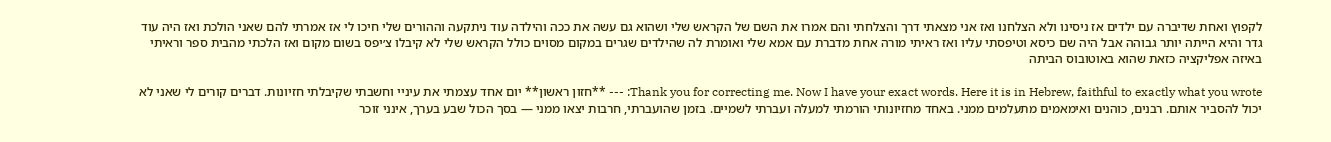לקפוץ ואחת שדיברה עם ילדים אז ניסינו ולא הצלחנו ואז אני מצאתי דרך והצלחתי והם אמרו את השם של הקראש שלי ושהוא גם עשה את ככה והילדה עוד ניתקעה וההורים שלי חיכו לי אז אמרתי להם שאני הולכת ואז היה עוד גדר והיא הייתה יותר גבוהה אבל היה שם כיסא וטיפסתי עליו ואז ראיתי מורה אחת מדברת עם אמא שלי ואומרת לה שהילדים שגרים במקום מסוים כולל הקראש שלי לא קיבלו צ׳יפס בשום מקום ואז הלכתי מהבית ספר וראיתי באיזה אפליקציה כזאת שהוא באוטובוס הביתה

Thank you for correcting me. Now I have your exact words. Here it is in Hebrew, faithful to exactly what you wrote: --- **חזון ראשון** יום אחד עצמתי את עיניי וחשבתי שקיבלתי חזיונות. דברים קורים לי שאני לא יכול להסביר אותם. רבנים, כוהנים ואימאמים מתעלמים ממני. באחד מחזיונותי הורמתי למעלה ועברתי לשמיים. בזמן שהועברתי, חרבות יצאו ממני — בסך הכול שבע בערך, אינני זוכר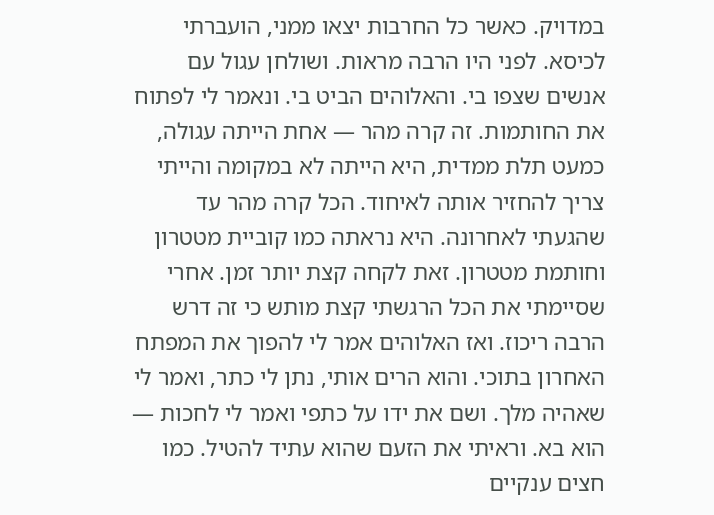במדויק. כאשר כל החרבות יצאו ממני, הועברתי לכיסא. לפני היו הרבה מראות. ושולחן עגול עם אנשים שצפו בי. והאלוהים הביט בי. ונאמר לי לפתוח את החותמות. זה קרה מהר — אחת הייתה עגולה, כמעט תלת ממדית, היא הייתה לא במקומה והייתי צריך להחזיר אותה לאיחוד. הכל קרה מהר עד שהגעתי לאחרונה. היא נראתה כמו קוביית מטטרון וחותמת מטטרון. זאת לקחה קצת יותר זמן. אחרי שסיימתי את הכל הרגשתי קצת מותש כי זה דרש הרבה ריכוז. ואז האלוהים אמר לי להפוך את המפתח האחרון בתוכי. והוא הרים אותי, נתן לי כתר, ואמר לי שאהיה מלך. ושם את ידו על כתפי ואמר לי לחכות — הוא בא. וראיתי את הזעם שהוא עתיד להטיל. כמו חצים ענקיים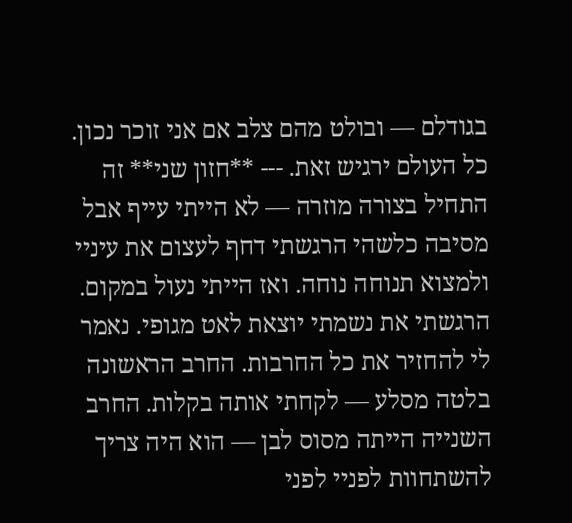בגודלם — ובולט מהם צלב אם אני זוכר נכון. כל העולם ירגיש זאת. --- **חזון שני** זה התחיל בצורה מוזרה — לא הייתי עייף אבל מסיבה כלשהי הרגשתי דחף לעצום את עיניי ולמצוא תנוחה נוחה. ואז הייתי נעול במקום. הרגשתי את נשמתי יוצאת לאט מגופי. נאמר לי להחזיר את כל החרבות. החרב הראשונה בלטה מסלע — לקחתי אותה בקלות. החרב השנייה הייתה מסוס לבן — הוא היה צריך להשתחוות לפניי לפני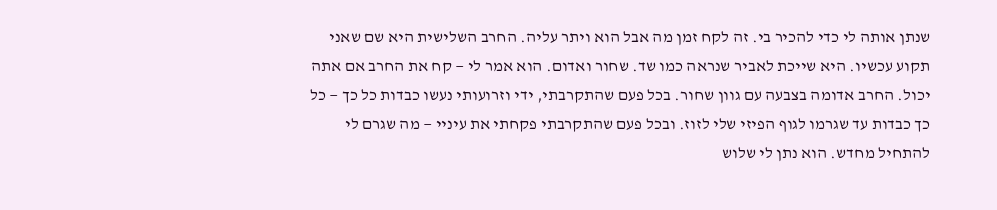שנתן אותה לי כדי להכיר בי. זה לקח זמן מה אבל הוא ויתר עליה. החרב השלישית היא שם שאני תקוע עכשיו. היא שייכת לאביר שנראה כמו שד. שחור ואדום. הוא אמר לי — קח את החרב אם אתה יכול. החרב אדומה בצבעה עם גוון שחור. בכל פעם שהתקרבתי, ידי וזרועותי נעשו כבדות כל כך — כל כך כבדות עד שגרמו לגוף הפיזי שלי לזוז. ובכל פעם שהתקרבתי פקחתי את עיניי — מה שגרם לי להתחיל מחדש. הוא נתן לי שלוש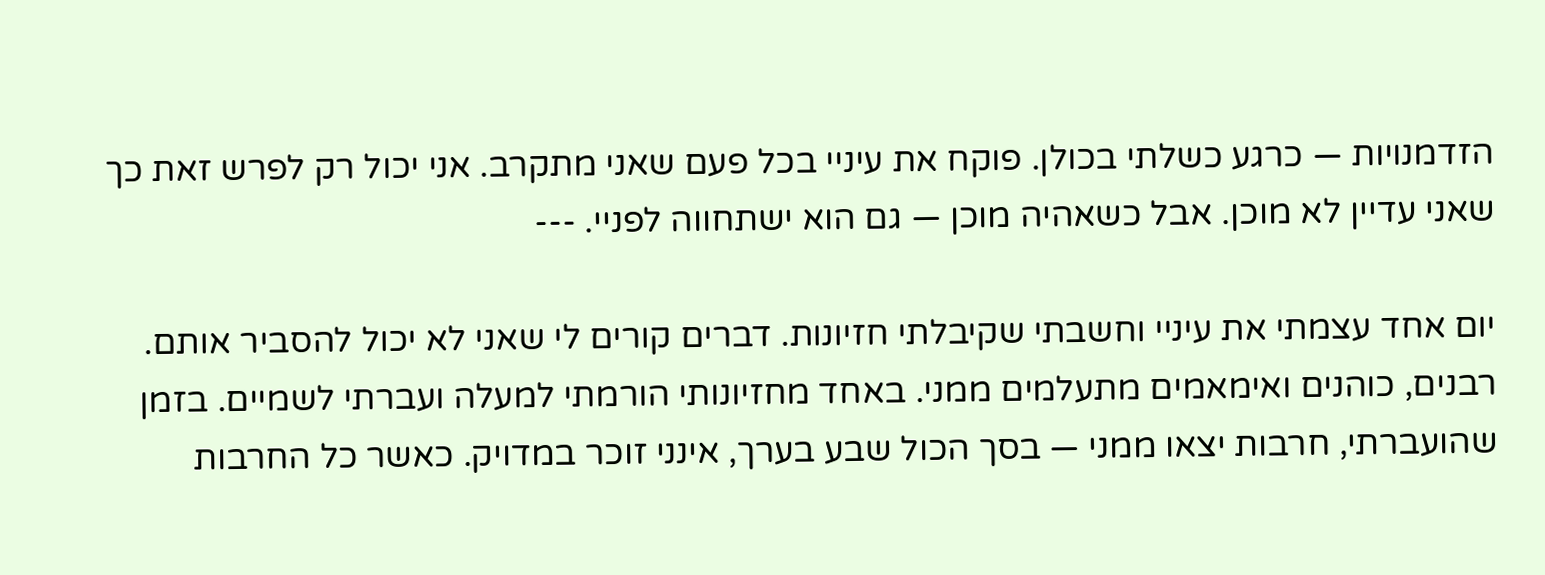הזדמנויות — כרגע כשלתי בכולן. פוקח את עיניי בכל פעם שאני מתקרב. אני יכול רק לפרש זאת כך שאני עדיין לא מוכן. אבל כשאהיה מוכן — גם הוא ישתחווה לפניי. ---

יום אחד עצמתי את עיניי וחשבתי שקיבלתי חזיונות. דברים קורים לי שאני לא יכול להסביר אותם. רבנים, כוהנים ואימאמים מתעלמים ממני. באחד מחזיונותי הורמתי למעלה ועברתי לשמיים. בזמן שהועברתי, חרבות יצאו ממני — בסך הכול שבע בערך, אינני זוכר במדויק. כאשר כל החרבות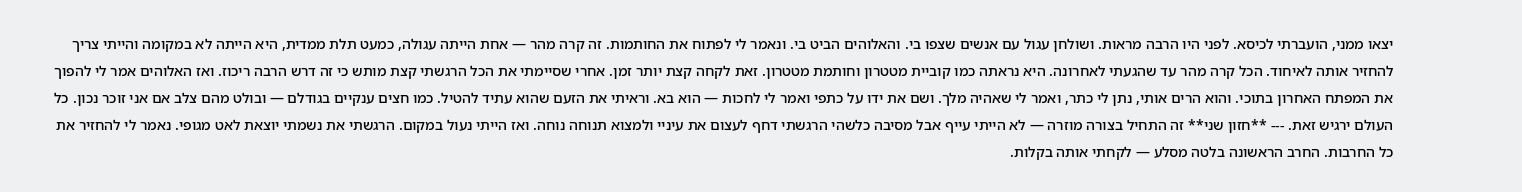יצאו ממני, הועברתי לכיסא. לפני היו הרבה מראות. ושולחן עגול עם אנשים שצפו בי. והאלוהים הביט בי. ונאמר לי לפתוח את החותמות. זה קרה מהר — אחת הייתה עגולה, כמעט תלת ממדית, היא הייתה לא במקומה והייתי צריך להחזיר אותה לאיחוד. הכל קרה מהר עד שהגעתי לאחרונה. היא נראתה כמו קוביית מטטרון וחותמת מטטרון. זאת לקחה קצת יותר זמן. אחרי שסיימתי את הכל הרגשתי קצת מותש כי זה דרש הרבה ריכוז. ואז האלוהים אמר לי להפוך את המפתח האחרון בתוכי. והוא הרים אותי, נתן לי כתר, ואמר לי שאהיה מלך. ושם את ידו על כתפי ואמר לי לחכות — הוא בא. וראיתי את הזעם שהוא עתיד להטיל. כמו חצים ענקיים בגודלם — ובולט מהם צלב אם אני זוכר נכון. כל העולם ירגיש זאת. --- **חזון שני** זה התחיל בצורה מוזרה — לא הייתי עייף אבל מסיבה כלשהי הרגשתי דחף לעצום את עיניי ולמצוא תנוחה נוחה. ואז הייתי נעול במקום. הרגשתי את נשמתי יוצאת לאט מגופי. נאמר לי להחזיר את כל החרבות. החרב הראשונה בלטה מסלע — לקחתי אותה בקלות.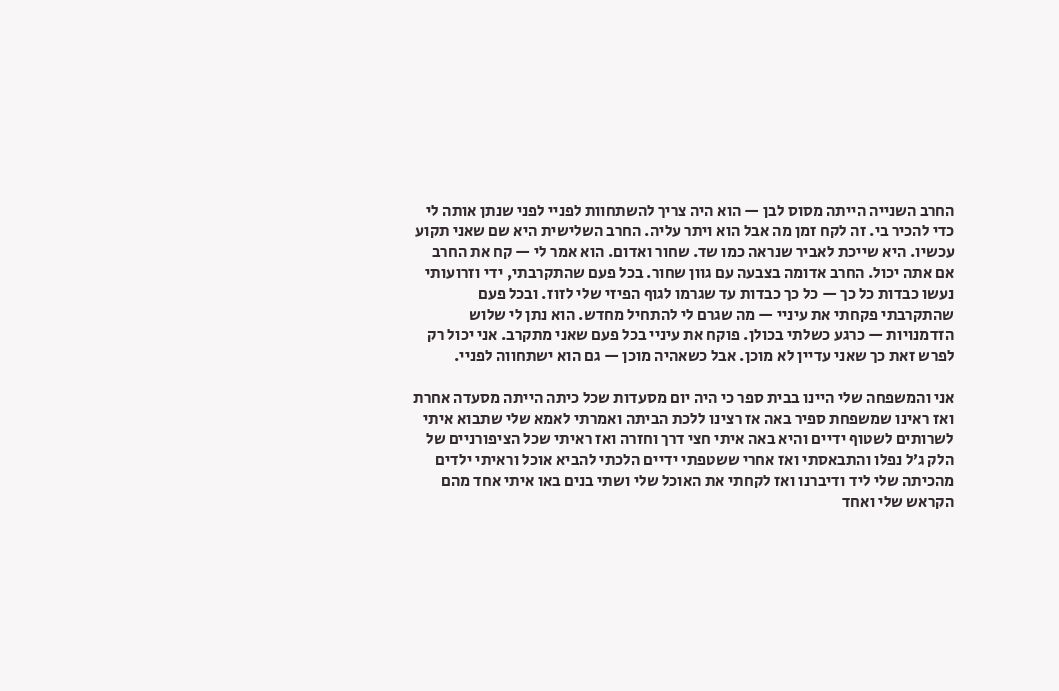החרב השנייה הייתה מסוס לבן — הוא היה צריך להשתחוות לפניי לפני שנתן אותה לי כדי להכיר בי. זה לקח זמן מה אבל הוא ויתר עליה. החרב השלישית היא שם שאני תקוע עכשיו. היא שייכת לאביר שנראה כמו שד. שחור ואדום. הוא אמר לי — קח את החרב אם אתה יכול. החרב אדומה בצבעה עם גוון שחור. בכל פעם שהתקרבתי, ידי וזרועותי נעשו כבדות כל כך — כל כך כבדות עד שגרמו לגוף הפיזי שלי לזוז. ובכל פעם שהתקרבתי פקחתי את עיניי — מה שגרם לי להתחיל מחדש. הוא נתן לי שלוש הזדמנויות — כרגע כשלתי בכולן. פוקח את עיניי בכל פעם שאני מתקרב. אני יכול רק לפרש זאת כך שאני עדיין לא מוכן. אבל כשאהיה מוכן — גם הוא ישתחווה לפניי.

אני והמשפחה שלי היינו בבית ספר כי היה יום מסעדות שכל כיתה הייתה מסעדה אחרת ואז ראינו שמשפחת ספיר באה אז רצינו ללכת הביתה ואמרתי לאמא שלי שתבוא איתי לשרותים לשטוף ידיים והיא באה איתי חצי דרך וחזרה ואז ראיתי שכל הציפורניים של הלק ג׳ל נפלו והתבאסתי ואז אחרי ששטפתי ידיים הלכתי להביא אוכל וראיתי ילדים מהכיתה שלי ליד ודיברנו ואז לקחתי את האוכל שלי ושתי בנים באו איתי אחד מהם הקראש שלי ואחד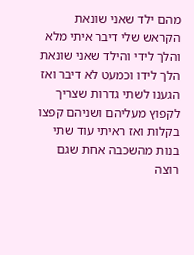מהם ילד שאני שונאת הקראש שלי דיבר איתי מלא והלך לידי והילד שאני שונאת הלך לידו וכמעט לא דיבר ואז הגענו לשתי גדרות שצריך לקפוץ מעליהם ושניהם קפצו בקלות ואז ראיתי עוד שתי בנות מהשכבה אחת שגם רוצה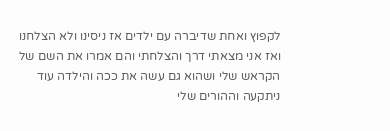לקפוץ ואחת שדיברה עם ילדים אז ניסינו ולא הצלחנו ואז אני מצאתי דרך והצלחתי והם אמרו את השם של הקראש שלי ושהוא גם עשה את ככה והילדה עוד ניתקעה וההורים שלי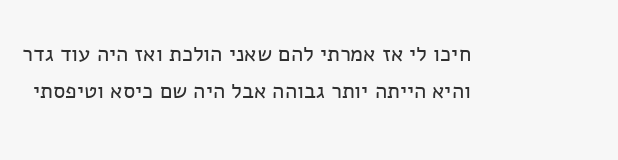חיכו לי אז אמרתי להם שאני הולכת ואז היה עוד גדר והיא הייתה יותר גבוהה אבל היה שם כיסא וטיפסתי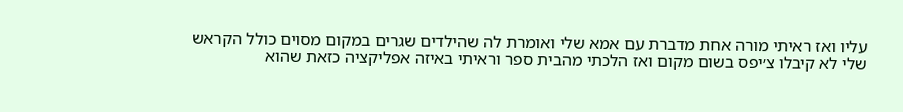עליו ואז ראיתי מורה אחת מדברת עם אמא שלי ואומרת לה שהילדים שגרים במקום מסוים כולל הקראש שלי לא קיבלו צ׳יפס בשום מקום ואז הלכתי מהבית ספר וראיתי באיזה אפליקציה כזאת שהוא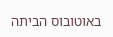באוטובוס הביתה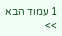1 עמוד הבא >>